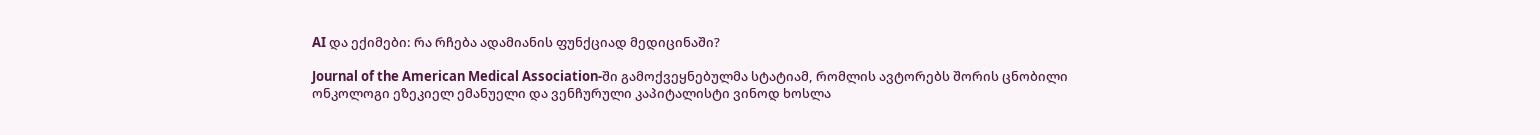AI და ექიმები: რა რჩება ადამიანის ფუნქციად მედიცინაში?

Journal of the American Medical Association-ში გამოქვეყნებულმა სტატიამ, რომლის ავტორებს შორის ცნობილი ონკოლოგი ეზეკიელ ემანუელი და ვენჩურული კაპიტალისტი ვინოდ ხოსლა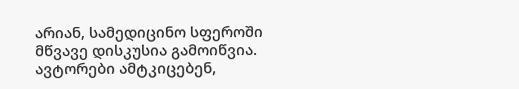არიან, სამედიცინო სფეროში მწვავე დისკუსია გამოიწვია. ავტორები ამტკიცებენ,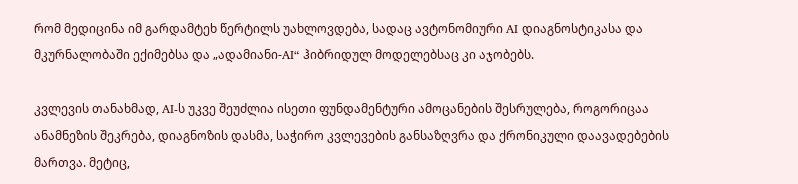რომ მედიცინა იმ გარდამტეხ წერტილს უახლოვდება, სადაც ავტონომიური AI დიაგნოსტიკასა და მკურნალობაში ექიმებსა და „ადამიანი-AI“ ჰიბრიდულ მოდელებსაც კი აჯობებს.

კვლევის თანახმად, AI-ს უკვე შეუძლია ისეთი ფუნდამენტური ამოცანების შესრულება, როგორიცაა ანამნეზის შეკრება, დიაგნოზის დასმა, საჭირო კვლევების განსაზღვრა და ქრონიკული დაავადებების მართვა. მეტიც,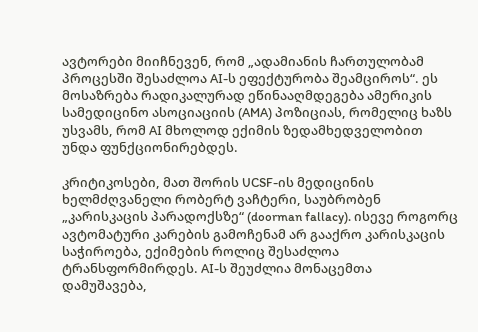ავტორები მიიჩნევენ, რომ „ადამიანის ჩართულობამ პროცესში შესაძლოა AI-ს ეფექტურობა შეამციროს“. ეს მოსაზრება რადიკალურად ეწინააღმდეგება ამერიკის სამედიცინო ასოციაციის (AMA) პოზიციას, რომელიც ხაზს უსვამს, რომ AI მხოლოდ ექიმის ზედამხედველობით უნდა ფუნქციონირებდეს.

კრიტიკოსები, მათ შორის UCSF-ის მედიცინის ხელმძღვანელი რობერტ ვაჩტერი, საუბრობენ „კარისკაცის პარადოქსზე“ (doorman fallacy). ისევე როგორც ავტომატური კარების გამოჩენამ არ გააქრო კარისკაცის საჭიროება, ექიმების როლიც შესაძლოა ტრანსფორმირდეს. AI-ს შეუძლია მონაცემთა დამუშავება,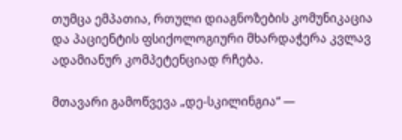თუმცა ემპათია, რთული დიაგნოზების კომუნიკაცია და პაციენტის ფსიქოლოგიური მხარდაჭერა კვლავ ადამიანურ კომპეტენციად რჩება.

მთავარი გამოწვევა „დე-სკილინგია“ —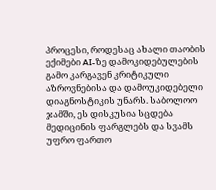პროცესი, როდესაც ახალი თაობის ექიმები AI-ზე დამოკიდებულების გამო კარგავენ კრიტიკული აზროვნებისა და დამოუკიდებელი დიაგნოსტიკის უნარს. საბოლოო ჯამში, ეს დისკუსია სცდება მედიცინის ფარგლებს და სვამს უფრო ფართო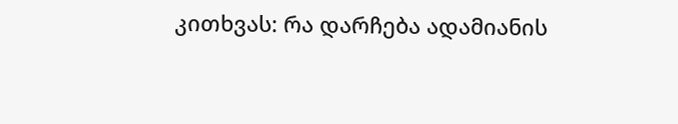კითხვას: რა დარჩება ადამიანის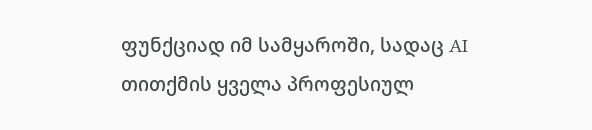ფუნქციად იმ სამყაროში, სადაც AI თითქმის ყველა პროფესიულ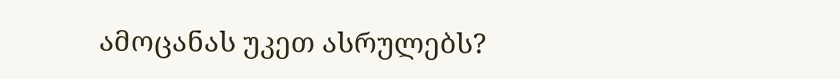ამოცანას უკეთ ასრულებს?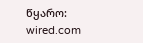წყარო: wired.com